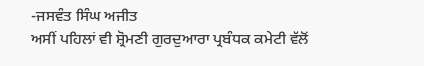-ਜਸਵੰਤ ਸਿੰਘ ਅਜੀਤ
ਅਸੀਂ ਪਹਿਲਾਂ ਵੀ ਸ਼੍ਰੋਮਣੀ ਗੁਰਦੁਆਰਾ ਪ੍ਰਬੰਧਕ ਕਮੇਟੀ ਵੱਲੋਂ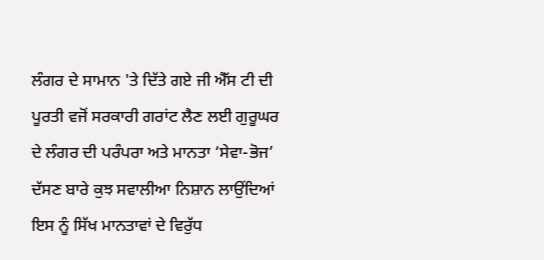ਲੰਗਰ ਦੇ ਸਾਮਾਨ 'ਤੇ ਦਿੱਤੇ ਗਏ ਜੀ ਐੱਸ ਟੀ ਦੀ ਪੂਰਤੀ ਵਜੋਂ ਸਰਕਾਰੀ ਗਰਾਂਟ ਲੈਣ ਲਈ ਗੁਰੂਘਰ ਦੇ ਲੰਗਰ ਦੀ ਪਰੰਪਰਾ ਅਤੇ ਮਾਨਤਾ ‘ਸੇਵਾ-ਭੋਜ’ ਦੱਸਣ ਬਾਰੇ ਕੁਝ ਸਵਾਲੀਆ ਨਿਸ਼ਾਨ ਲਾਉਂਦਿਆਂ ਇਸ ਨੂੰ ਸਿੱਖ ਮਾਨਤਾਵਾਂ ਦੇ ਵਿਰੁੱਧ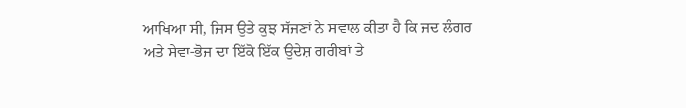ਆਖਿਆ ਸੀ, ਜਿਸ ਉਤੇ ਕੁਝ ਸੱਜਣਾਂ ਨੇ ਸਵਾਲ ਕੀਤਾ ਹੈ ਕਿ ਜਦ ਲੰਗਰ ਅਤੇ ਸੇਵਾ-ਭੋਜ ਦਾ ਇੱਕੋ ਇੱਕ ਉਦੇਸ਼ ਗਰੀਬਾਂ ਤੇ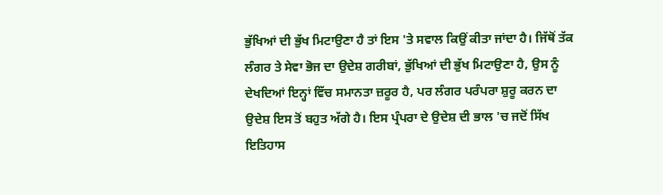ਭੁੱਖਿਆਂ ਦੀ ਭੁੱਖ ਮਿਟਾਉਣਾ ਹੈ ਤਾਂ ਇਸ 'ਤੇ ਸਵਾਲ ਕਿਉਂ ਕੀਤਾ ਜਾਂਦਾ ਹੈ। ਜਿੱਥੋਂ ਤੱਕ ਲੰਗਰ ਤੇ ਸੇਵਾ ਭੋਜ ਦਾ ਉਦੇਸ਼ ਗਰੀਬਾਂ, ਭੁੱਖਿਆਂ ਦੀ ਭੁੱਖ ਮਿਟਾਉਣਾ ਹੈ, ਉਸ ਨੂੰ ਦੇਖਦਿਆਂ ਇਨ੍ਹਾਂ ਵਿੱਚ ਸਮਾਨਤਾ ਜ਼ਰੂਰ ਹੈ, ਪਰ ਲੰਗਰ ਪਰੰਪਰਾ ਸ਼ੁਰੂ ਕਰਨ ਦਾ ਉਦੇਸ਼ ਇਸ ਤੋਂ ਬਹੁਤ ਅੱਗੇ ਹੈ। ਇਸ ਪ੍ਰੰਪਰਾ ਦੇ ਉਦੇਸ਼ ਦੀ ਭਾਲ 'ਚ ਜਦੋਂ ਸਿੱਖ ਇਤਿਹਾਸ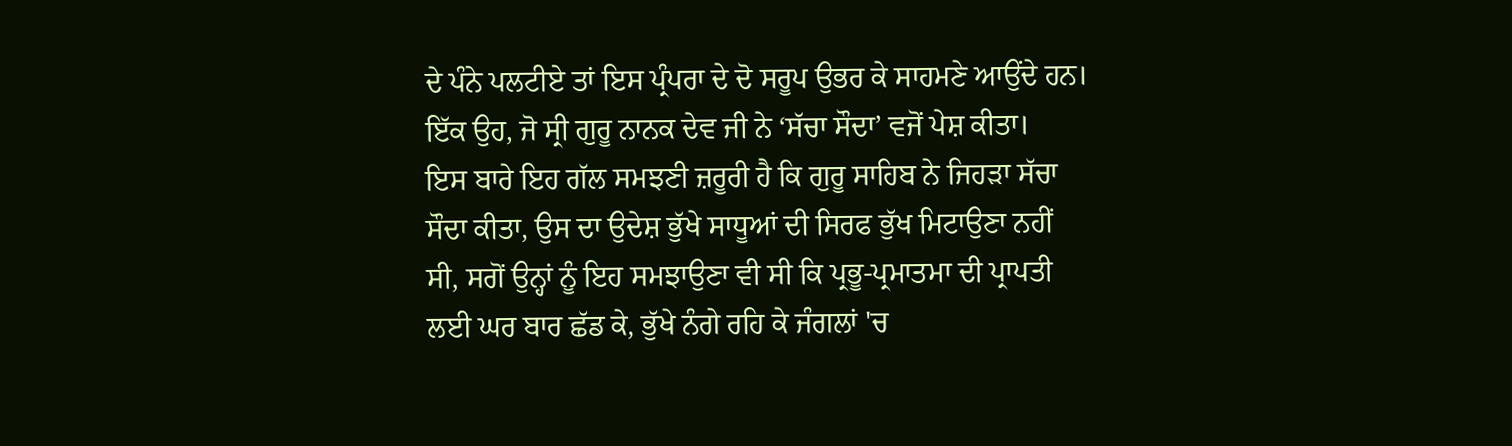ਦੇ ਪੰਨੇ ਪਲਟੀਏ ਤਾਂ ਇਸ ਪ੍ਰੰਪਰਾ ਦੇ ਦੋ ਸਰੂਪ ਉਭਰ ਕੇ ਸਾਹਮਣੇ ਆਉਂਦੇ ਹਨ। ਇੱਕ ਉਹ, ਜੋ ਸ੍ਰੀ ਗੁਰੂ ਨਾਨਕ ਦੇਵ ਜੀ ਨੇ ‘ਸੱਚਾ ਸੌਦਾ’ ਵਜੋਂ ਪੇਸ਼ ਕੀਤਾ।
ਇਸ ਬਾਰੇ ਇਹ ਗੱਲ ਸਮਝਣੀ ਜ਼ਰੂਰੀ ਹੈ ਕਿ ਗੁਰੂ ਸਾਹਿਬ ਨੇ ਜਿਹੜਾ ਸੱਚਾ ਸੌਦਾ ਕੀਤਾ, ਉਸ ਦਾ ਉਦੇਸ਼ ਭੁੱਖੇ ਸਾਧੂਆਂ ਦੀ ਸਿਰਫ ਭੁੱਖ ਮਿਟਾਉਣਾ ਨਹੀਂ ਸੀ, ਸਗੋਂ ਉਨ੍ਹਾਂ ਨੂੰ ਇਹ ਸਮਝਾਉਣਾ ਵੀ ਸੀ ਕਿ ਪ੍ਰਭੂ-ਪ੍ਰਮਾਤਮਾ ਦੀ ਪ੍ਰਾਪਤੀ ਲਈ ਘਰ ਬਾਰ ਛੱਡ ਕੇ, ਭੁੱਖੇ ਨੰਗੇ ਰਹਿ ਕੇ ਜੰਗਲਾਂ 'ਚ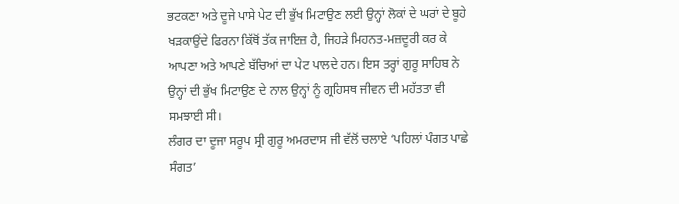ਭਟਕਣਾ ਅਤੇ ਦੂਜੇ ਪਾਸੇ ਪੇਟ ਦੀ ਭੁੱਖ ਮਿਟਾਉਣ ਲਈ ਉਨ੍ਹਾਂ ਲੋਕਾਂ ਦੇ ਘਰਾਂ ਦੇ ਬੂਹੇ ਖੜਕਾਉਂਦੇ ਫਿਰਨਾ ਕਿੱਥੋਂ ਤੱਕ ਜਾਇਜ਼ ਹੈ, ਜਿਹੜੇ ਮਿਹਨਤ-ਮਜ਼ਦੂਰੀ ਕਰ ਕੇ ਆਪਣਾ ਅਤੇ ਆਪਣੇ ਬੱਚਿਆਂ ਦਾ ਪੇਟ ਪਾਲਦੇ ਹਨ। ਇਸ ਤਰ੍ਹਾਂ ਗੁਰੂ ਸਾਹਿਬ ਨੇ ਉਨ੍ਹਾਂ ਦੀ ਭੁੱਖ ਮਿਟਾਉਣ ਦੇ ਨਾਲ ਉਨ੍ਹਾਂ ਨੂੰ ਗ੍ਰਹਿਸਥ ਜੀਵਨ ਦੀ ਮਹੱਤਤਾ ਵੀ ਸਮਝਾਈ ਸੀ।
ਲੰਗਰ ਦਾ ਦੂਜਾ ਸਰੂਪ ਸ੍ਰੀ ਗੁਰੂ ਅਮਰਦਾਸ ਜੀ ਵੱਲੋਂ ਚਲਾਏ ‘ਪਹਿਲਾਂ ਪੰਗਤ ਪਾਛੇ ਸੰਗਤ’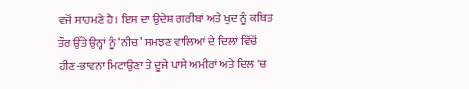ਵਜੋਂ ਸਾਹਮਣੇ ਹੈ। ਇਸ ਦਾ ਉਦੇਸ਼ ਗਰੀਬਾਂ ਅਤੇ ਖੁਦ ਨੂੰ ਕਥਿਤ ਤੌਰ ਉੱਤੇ ਉਨ੍ਹਾਂ ਨੂੰ ‘ਨੀਚ’ ਸਮਝਣ ਵਾਲਿਆਂ ਦੇ ਦਿਲਾਂ ਵਿੱਚੋਂ ਹੀਣ-ਭਾਵਨਾ ਮਿਟਾਉਣਾ ਤੇ ਦੂਜੇ ਪਾਸੇ ਅਮੀਰਾਂ ਅਤੇ ਦਿਲ 'ਚ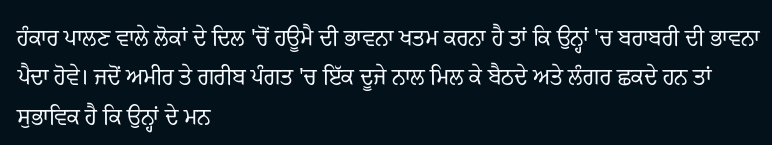ਹੰਕਾਰ ਪਾਲਣ ਵਾਲੇ ਲੋਕਾਂ ਦੇ ਦਿਲ 'ਚੋਂ ਹਊਮੈ ਦੀ ਭਾਵਨਾ ਖਤਮ ਕਰਨਾ ਹੈ ਤਾਂ ਕਿ ਉਨ੍ਹਾਂ 'ਚ ਬਰਾਬਰੀ ਦੀ ਭਾਵਨਾ ਪੈਦਾ ਹੋਵੇ। ਜਦੋਂ ਅਮੀਰ ਤੇ ਗਰੀਬ ਪੰਗਤ 'ਚ ਇੱਕ ਦੂਜੇ ਨਾਲ ਮਿਲ ਕੇ ਬੈਠਦੇ ਅਤੇ ਲੰਗਰ ਛਕਦੇ ਹਨ ਤਾਂ ਸੁਭਾਵਿਕ ਹੈ ਕਿ ਉਨ੍ਹਾਂ ਦੇ ਮਨ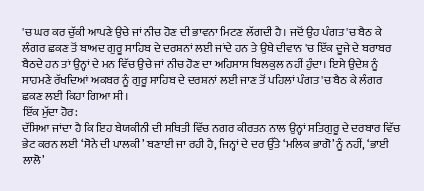'ਚ ਘਰ ਕਰ ਚੁੱਕੀ ਆਪਣੇ ਉਚੇ ਜਾਂ ਨੀਚ ਹੋਣ ਦੀ ਭਾਵਨਾ ਮਿਟਣ ਲੱਗਦੀ ਹੈ। ਜਦੋਂ ਉਹ ਪੰਗਤ 'ਚ ਬੈਠ ਕੇ ਲੰਗਰ ਛਕਣ ਤੋਂ ਬਾਅਦ ਗੁਰੂ ਸਾਹਿਬ ਦੇ ਦਰਸ਼ਨਾਂ ਲਈ ਜਾਂਦੇ ਹਨ ਤੇ ਉਥੇ ਦੀਵਾਨ 'ਚ ਇੱਕ ਦੂਜੇ ਦੇ ਬਰਾਬਰ ਬੈਠਦੇ ਹਨ ਤਾਂ ਉਨ੍ਹਾਂ ਦੇ ਮਨ ਵਿੱਚ ਉਚੇ ਜਾਂ ਨੀਚ ਹੋਣ ਦਾ ਅਹਿਸਾਸ ਬਿਲਕੁਲ ਨਹੀਂ ਹੁੰਦਾ। ਇਸੇ ਉਦੇਸ਼ ਨੂੰ ਸਾਹਮਣੇ ਰੱਖਦਿਆਂ ਅਕਬਰ ਨੂੰ ਗੁਰੂ ਸਾਹਿਬ ਦੇ ਦਰਸ਼ਨਾਂ ਲਈ ਜਾਣ ਤੋਂ ਪਹਿਲਾਂ ਪੰਗਤ 'ਚ ਬੈਠ ਕੇ ਲੰਗਰ ਛਕਣ ਲਈ ਕਿਹਾ ਗਿਆ ਸੀ।
ਇੱਕ ਮੁੱਦਾ ਹੋਰ:
ਦੱਸਿਆ ਜਾਂਦਾ ਹੈ ਕਿ ਇਹ ਬੇਯਕੀਨੀ ਦੀ ਸਥਿਤੀ ਵਿੱਚ ਨਗਰ ਕੀਰਤਨ ਨਾਲ ਉਨ੍ਹਾਂ ਸਤਿਗੁਰੂ ਦੇ ਦਰਬਾਰ ਵਿੱਚ ਭੇਟ ਕਰਨ ਲਈ ‘ਸੋਨੇ ਦੀ ਪਾਲਕੀ’ ਬਣਾਈ ਜਾ ਰਹੀ ਹੈ, ਜਿਨ੍ਹਾਂ ਦੇ ਦਰ ਉੱਤੇ ‘ਮਲਿਕ ਭਾਗੋ’ ਨੂੰ ਨਹੀਂ, ‘ਭਾਈ ਲਾਲੋ’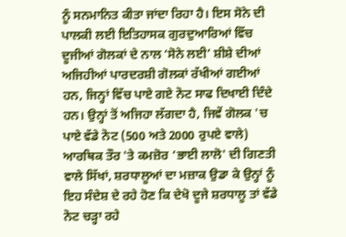ਨੂੰ ਸਨਮਾਨਿਤ ਕੀਤਾ ਜਾਂਦਾ ਰਿਹਾ ਹੈ। ਇਸ ਸੋਨੇ ਦੀ ਪਾਲਕੀ ਲਈ ਇਤਿਹਾਸਕ ਗੁਰਦੁਆਰਿਆਂ ਵਿੱਚ ਦੂਜੀਆਂ ਗੋਲਕਾਂ ਦੇ ਨਾਲ ‘ਸੋਨੇ ਲਈ’ ਸ਼ੀਸ਼ੇ ਦੀਆਂ ਅਜਿਹੀਆਂ ਪਾਰਦਰਸ਼ੀ ਗੋਲਕਾਂ ਰੱਖੀਆਂ ਗਈਆਂ ਹਨ, ਜਿਨ੍ਹਾਂ ਵਿੱਚ ਪਾਏ ਗਏ ਨੋਟ ਸਾਫ ਦਿਖਾਈ ਦਿੰਦੇ ਹਨ। ਉਨ੍ਹਾਂ ਤੋਂ ਅਜਿਹਾ ਲੱਗਦਾ ਹੈ, ਜਿਵੇਂ ਗੋਲਕ 'ਚ ਪਾਏ ਵੱਡੇ ਨੋਟ (500 ਅਤੇ 2000 ਰੁਪਏ ਵਾਲੇ) ਆਰਥਿਕ ਤੌਰ 'ਤੇ ਕਮਜ਼ੋਰ ‘ਭਾਈ ਲਾਲੋ' ਦੀ ਗਿਣਤੀ ਵਾਲੇ ਸਿੱਖਾਂ, ਸ਼ਰਧਾਲੂਆਂ ਦਾ ਮਜ਼ਾਕ ਉਡਾ ਕੇ ਉਨ੍ਹਾਂ ਨੂੰ ਇਹ ਸੰਦੇਸ਼ ਦੇ ਰਹੇ ਹੋਣ ਕਿ ਦੇਖੋ ਦੂਜੇ ਸ਼ਰਧਾਲੂ ਤਾਂ ਵੱਡੇ ਨੋਟ ਚੜ੍ਹਾ ਰਹੇ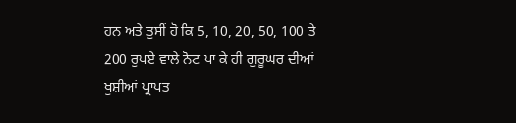ਹਨ ਅਤੇ ਤੁਸੀਂ ਹੋ ਕਿ 5, 10, 20, 50, 100 ਤੇ 200 ਰੁਪਏ ਵਾਲੇ ਨੋਟ ਪਾ ਕੇ ਹੀ ਗੁਰੂਘਰ ਦੀਆਂ ਖੁਸ਼ੀਆਂ ਪ੍ਰਾਪਤ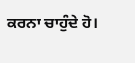ਕਰਨਾ ਚਾਹੁੰਦੇ ਹੋ।